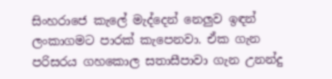සිංහරාජෙ කැලේ මැද්දෙන් නෙලුව ඉඳන් ලංකාගමට පාරක් කැපෙනවා. ඒක ගැන පරිසරය ගහකොල සතාසීපාවා ගැන උනන්දු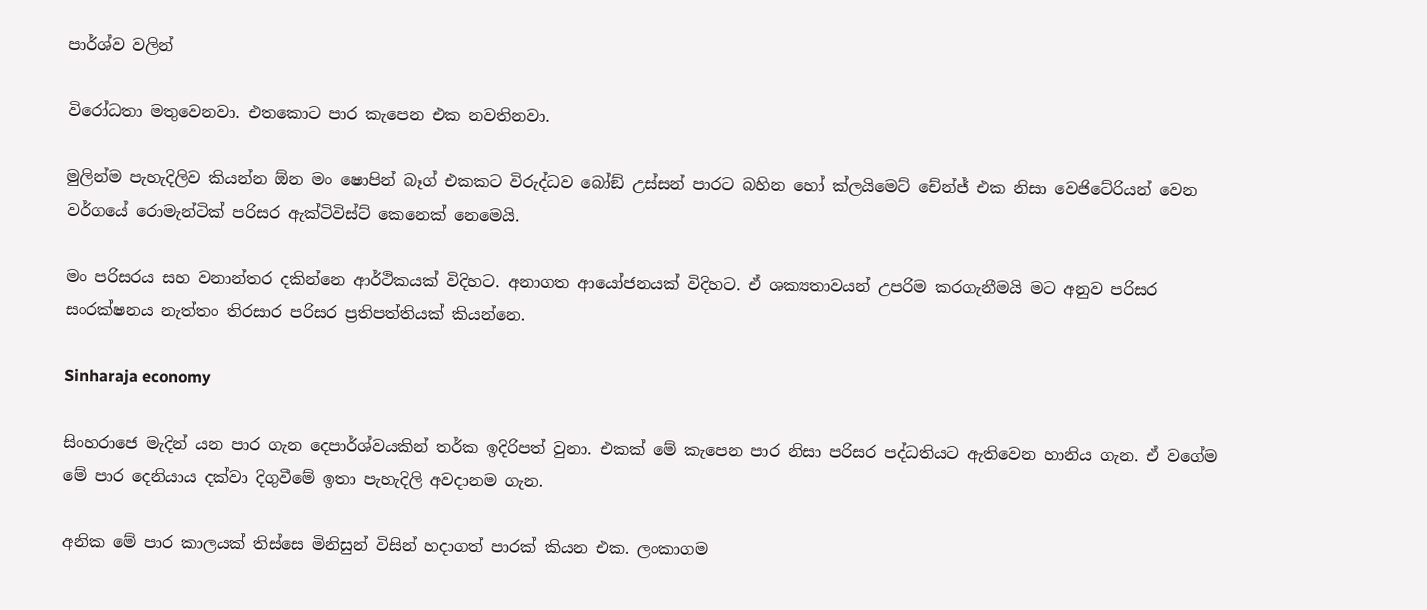පාර්ශ්ව වලින්

විරෝධතා මතුවෙනවා. එතකොට පාර කැපෙන එක නවතිනවා.

මුලින්ම පැහැදිලිව කියන්න ඕන මං ෂොපින් බෑග් එකකට විරුද්ධව බෝඞ් උස්සන් පාරට බහින හෝ ක්ලයිමෙට් චේන්ජ් එක නිසා වෙජිටේරියන් වෙන වර්ගයේ රොමැන්ටික් පරිසර ඇක්ටිවිස්ට් කෙනෙක් නෙමෙයි.

මං පරිසරය සහ වනාන්තර දකින්නෙ ආර්ථිකයක් විදිහට. අනාගත ආයෝජනයක් විදිහට. ඒ ශක්‍යතාවයන් උපරිම කරගැනීමයි මට අනුව පරිසර සංරක්ෂනය නැත්තං තිරසාර පරිසර ප්‍රතිපත්තියක් කියන්නෙ.

Sinharaja economy

සිංහරාජෙ මැදින් යන පාර ගැන දෙපාර්ශ්වයකින් තර්ක ඉදිරිපත් වුනා. එකක් මේ කැපෙන පාර නිසා පරිසර පද්ධතියට ඇතිවෙන හානිය ගැන. ඒ වගේම මේ පාර දෙනියාය දක්වා දිගුවීමේ ඉතා පැහැදිලි අවදානම ගැන.

අනික මේ පාර කාලයක් තිස්සෙ මිනිසුන් විසින් හදාගත් පාරක් කියන එක. ලංකාගම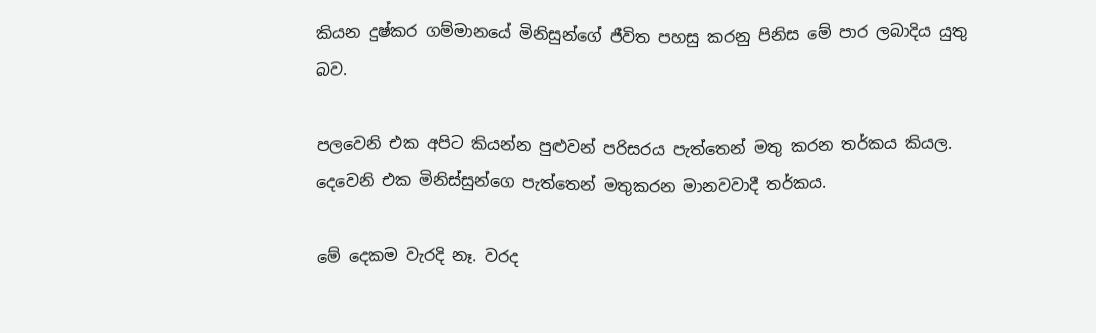කියන දුෂ්කර ගම්මානයේ මිනිසුන්ගේ ජීවිත පහසු කරනු පිනිස මේ පාර ලබාදිය යුතු බව.

පලවෙනි එක අපිට කියන්න පුළුවන් පරිසරය පැත්තෙන් මතු කරන තර්කය කියල. දෙවෙනි එක මිනිස්සුන්ගෙ පැත්තෙන් මතුකරන මානවවාදී තර්කය.

මේ දෙකම වැරදි නෑ. වරද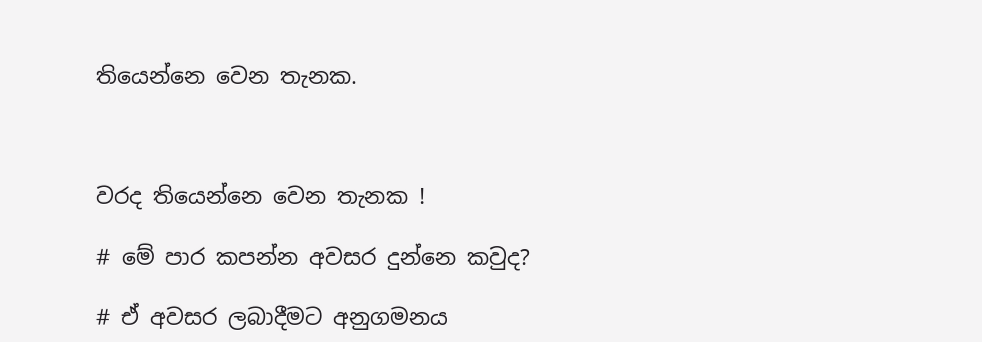තියෙන්නෙ වෙන තැනක.



වරද තියෙන්නෙ වෙන තැනක !

# මේ පාර කපන්න අවසර දුන්නෙ කවුද?

# ඒ අවසර ලබාදීමට අනුගමනය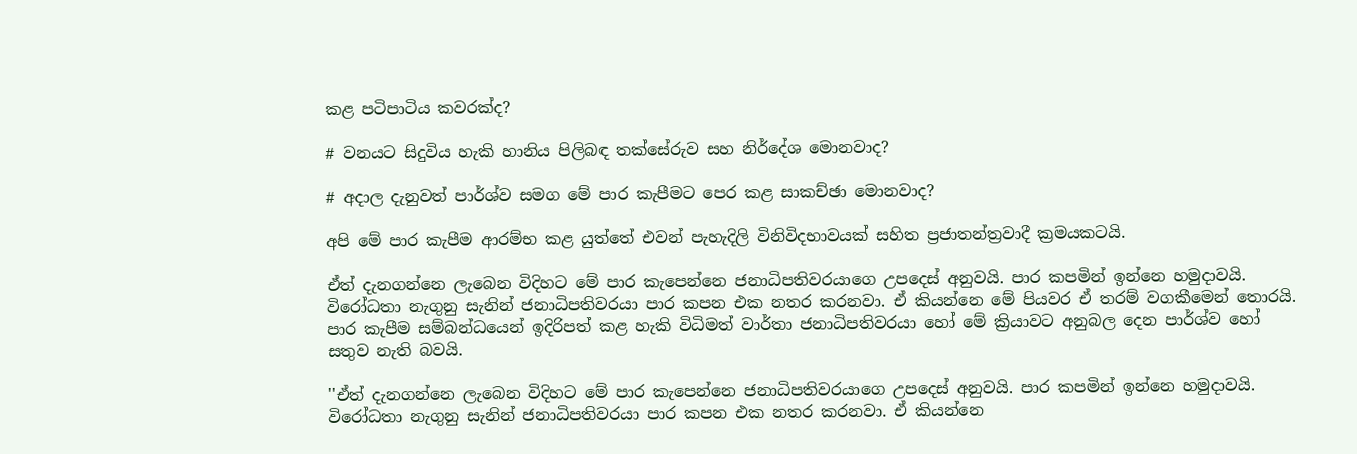කළ පටිපාටිය කවරක්ද?

# වනයට සිදුවිය හැකි හානිය පිලිබඳ තක්සේරුව සහ නිර්දේශ මොනවාද?

# අදාල දැනුවත් පාර්ශ්ව සමග මේ පාර කැපීමට පෙර කළ සාකච්ඡා මොනවාද?

අපි මේ පාර කැපීම ආරම්භ කළ යුත්තේ එවන් පැහැදිලි විනිවිදභාවයක් සහිත ප්‍රජාතන්ත්‍රවාදී ක්‍රමයකටයි.

ඒත් දැනගන්නෙ ලැබෙන විදිහට මේ පාර කැපෙන්නෙ ජනාධිපතිවරයාගෙ උපදෙස් අනුවයි. පාර කපමින් ඉන්නෙ හමුදාවයි. විරෝධතා නැගුනු සැනින් ජනාධිපතිවරයා පාර කපන එක නතර කරනවා. ඒ කියන්නෙ මේ පියවර ඒ තරම් වගකීමෙන් තොරයි. පාර කැපීම සම්බන්ධයෙන් ඉදිරිපත් කළ හැකි විධිමත් වාර්තා ජනාධිපතිවරයා හෝ මේ ක්‍රියාවට අනුබල දෙන පාර්ශ්ව හෝ සතුව නැති බවයි.

''ඒත් දැනගන්නෙ ලැබෙන විදිහට මේ පාර කැපෙන්නෙ ජනාධිපතිවරයාගෙ උපදෙස් අනුවයි. පාර කපමින් ඉන්නෙ හමුදාවයි. විරෝධතා නැගුනු සැනින් ජනාධිපතිවරයා පාර කපන එක නතර කරනවා. ඒ කියන්නෙ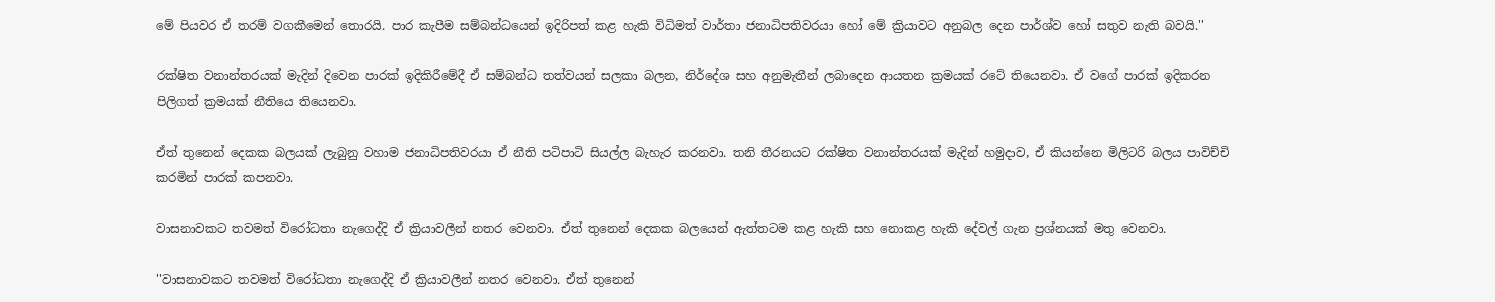මේ පියවර ඒ තරම් වගකීමෙන් තොරයි. පාර කැපීම සම්බන්ධයෙන් ඉදිරිපත් කළ හැකි විධිමත් වාර්තා ජනාධිපතිවරයා හෝ මේ ක්‍රියාවට අනුබල දෙන පාර්ශ්ව හෝ සතුව නැති බවයි.''

රක්ෂිත වනාන්තරයක් මැදින් දිවෙන පාරක් ඉදිකිරීමේදී ඒ සම්බන්ධ තත්වයන් සලකා බලන, නිර්දේශ සහ අනුමැතීන් ලබාදෙන ආයතන ක්‍රමයක් රටේ තියෙනවා. ඒ වගේ පාරක් ඉදිකරන පිලිගත් ක්‍රමයක් නීතියෙ තියෙනවා.

ඒත් තුනෙන් දෙකක බලයක් ලැබුනු වහාම ජනාධිපතිවරයා ඒ නීති පටිපාටි සියල්ල බැහැර කරනවා. තනි තීරනයට රක්ෂිත වනාන්තරයක් මැදින් හමුදාව, ඒ කියන්නෙ මිලිටරි බලය පාවිච්චි කරමින් පාරක් කපනවා.

වාසනාවකට තවමත් විරෝධතා නැගෙද්දි ඒ ක්‍රියාවලීන් නතර වෙනවා. ඒත් තුනෙන් දෙකක බලයෙන් ඇත්තටම කළ හැකි සහ නොකළ හැකි දේවල් ගැන ප්‍රශ්නයක් මතු වෙනවා.

''වාසනාවකට තවමත් විරෝධතා නැගෙද්දි ඒ ක්‍රියාවලීන් නතර වෙනවා. ඒත් තුනෙන්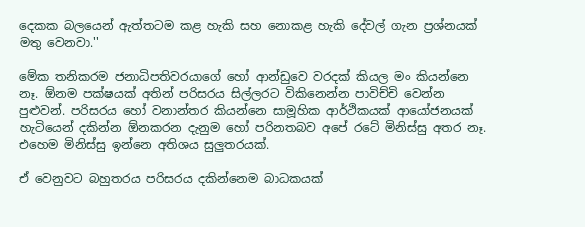දෙකක බලයෙන් ඇත්තටම කළ හැකි සහ නොකළ හැකි දේවල් ගැන ප්‍රශ්නයක් මතු වෙනවා.''

මේක තනිකරම ජනාධිපතිවරයාගේ හෝ ආන්ඩුවෙ වරදක් කියල මං කියන්නෙ නෑ. ඕනම පක්ෂයක් අතින් පරිසරය සිල්ලරට විකිනෙන්න පාවිච්චි වෙන්න පුළුවන්. පරිසරය හෝ වනාන්තර කියන්නෙ සාමූහික ආර්ථිකයක් ආයෝජනයක් හැටියෙන් දකින්න ඕනකරන දැනුම හෝ පරිනතබව අපේ රටේ මිනිස්සු අතර නෑ. එහෙම මිනිස්සු ඉන්නෙ අතිශය සුලුතරයක්.

ඒ වෙනුවට බහුතරය පරිසරය දකින්නෙම බාධකයක්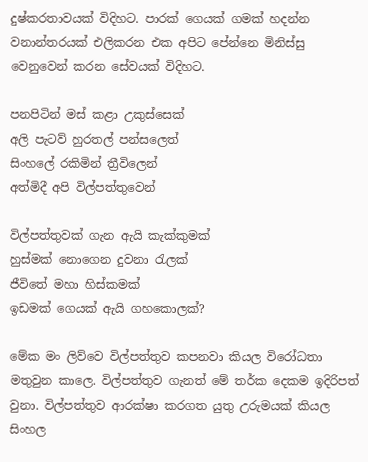දුෂ්කරතාවයක් විදිහට. පාරක් ගෙයක් ගමක් හදන්න වනාන්තරයක් එලිකරන එක අපිට පේන්නෙ මිනිස්සු වෙනුවෙන් කරන සේවයක් විදිහට.

පනපිටින් මස් කළා උකුස්සෙක්
අලි පැටව් හුරතල් පන්සලෙත්
සිංහලේ රකිමින් ත්‍රීවිලෙන්
අත්මිදී අපි විල්පත්තුවෙන්

විල්පත්තුවක් ගැන ඇයි කැක්කුමක්
හුස්මක් නොගෙන දුවනා රැලක්
ජීවිතේ මහා හිස්කමක්
ඉඩමක් ගෙයක් ඇයි ගහකොලක්?

මේක මං ලිව්වෙ විල්පත්තුව කපනවා කියල විරෝධතා මතුවුන කාලෙ. විල්පත්තුව ගැනත් මේ තර්ක දෙකම ඉදිරිපත් වුනා. විල්පත්තුව ආරක්ෂා කරගත යුතු උරුමයක් කියල සිංහල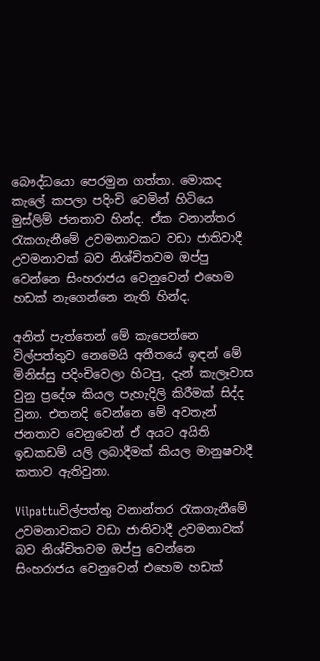බෞද්ධයො පෙරමුන ගත්තා. මොකද කැලේ කපලා පදිංචි වෙමින් හිටියෙ මුස්ලිම් ජනතාව හින්ද. ඒක වනාන්තර රැකගැනීමේ උවමනාවකට වඩා ජාතිවාදී උවමනාවක් බව නිශ්චිතවම ඔප්පු වෙන්නෙ සිංහරාජය වෙනුවෙන් එහෙම හඩක් නැගෙන්නෙ නැති හින්ද.

අනිත් පැත්තෙන් මේ කැපෙන්නෙ විල්පත්තුව නෙමෙයි අතීතයේ ඉඳන් මේ මිනිස්සු පදිංචිවෙලා හිටපු, දැන් කැලෑවාස වුනු ප්‍රදේශ කියල පැහැදිලි කිරීමක් සිද්ද වුනා. එතනදි වෙන්නෙ මේ අවතැන් ජනතාව වෙනුවෙන් ඒ අයට අයිති ඉඩකඩම් යලි ලබාදීමක් කියල මානුෂවාදී කතාව ඇතිවුනා.

Vilpattuවිල්පත්තු වනාන්තර රැකගැනීමේ උවමනාවකට වඩා ජාතිවාදී උවමනාවක් බව නිශ්චිතවම ඔප්පු වෙන්නෙ
සිංහරාජය වෙනුවෙන් එහෙම හඩක්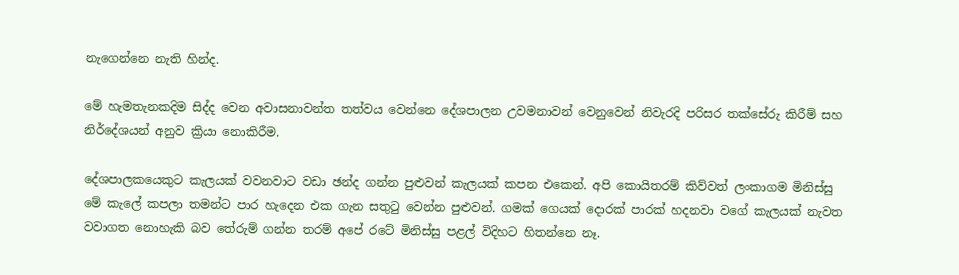නැගෙන්නෙ නැති හින්ද.

මේ හැමතැනකදිම සිද්ද වෙන අවාසනාවන්ත තත්වය වෙන්නෙ දේශපාලන උවමනාවන් වෙනුවෙන් නිවැරදි පරිසර තක්සේරු කිරීම් සහ නිර්දේශයන් අනුව ක්‍රියා නොකිරීම.

දේශපාලකයෙකුට කැලයක් වවනවාට වඩා ඡන්ද ගන්න පුළුවන් කැලයක් කපන එකෙන්. අපි කොයිතරම් කිව්වත් ලංකාගම මිනිස්සු මේ කැලේ කපලා තමන්ට පාර හැදෙන එක ගැන සතුටු වෙන්න පුළුවන්. ගමක් ගෙයක් දොරක් පාරක් හදනවා වගේ කැලයක් නැවත වවාගත නොහැකි බව තේරුම් ගන්න තරම් අපේ රටේ මිනිස්සු පළල් විදිහට හිතන්නෙ නෑ.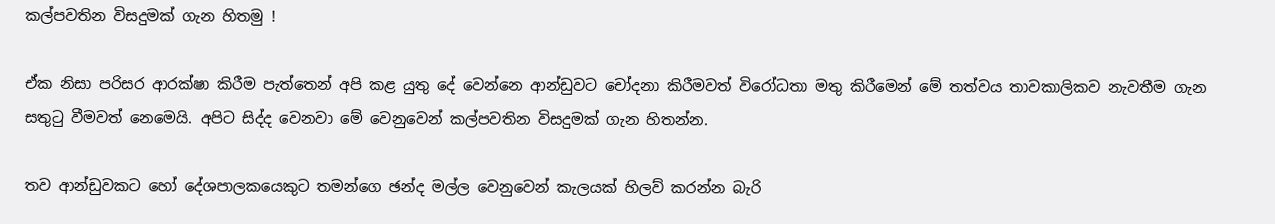කල්පවතින විසදුමක් ගැන හිතමු !

ඒක නිසා පරිසර ආරක්ෂා කිරීම පැත්තෙන් අපි කළ යුතු දේ වෙන්නෙ ආන්ඩුවට චෝදනා කිරීමවත් විරෝධතා මතු කිරීමෙන් මේ තත්වය තාවකාලිකව නැවතීම ගැන සතුටු වීමවත් නෙමෙයි. අපිට සිද්ද වෙනවා මේ වෙනුවෙන් කල්පවතින විසදුමක් ගැන හිතන්න.

තව ආන්ඩුවකට හෝ දේශපාලකයෙකුට තමන්ගෙ ඡන්ද මල්ල වෙනුවෙන් කැලයක් හිලව් කරන්න බැරි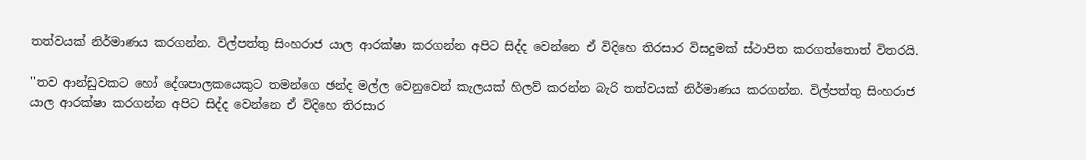තත්වයක් නිර්මාණය කරගන්න. විල්පත්තු සිංහරාජ යාල ආරක්ෂා කරගන්න අපිට සිද්ද වෙන්නෙ ඒ විදිහෙ තිරසාර විසදුමක් ස්ථාපිත කරගත්තොත් විතරයි.

''තව ආන්ඩුවකට හෝ දේශපාලකයෙකුට තමන්ගෙ ඡන්ද මල්ල වෙනුවෙන් කැලයක් හිලව් කරන්න බැරි තත්වයක් නිර්මාණය කරගන්න. විල්පත්තු සිංහරාජ යාල ආරක්ෂා කරගන්න අපිට සිද්ද වෙන්නෙ ඒ විදිහෙ තිරසාර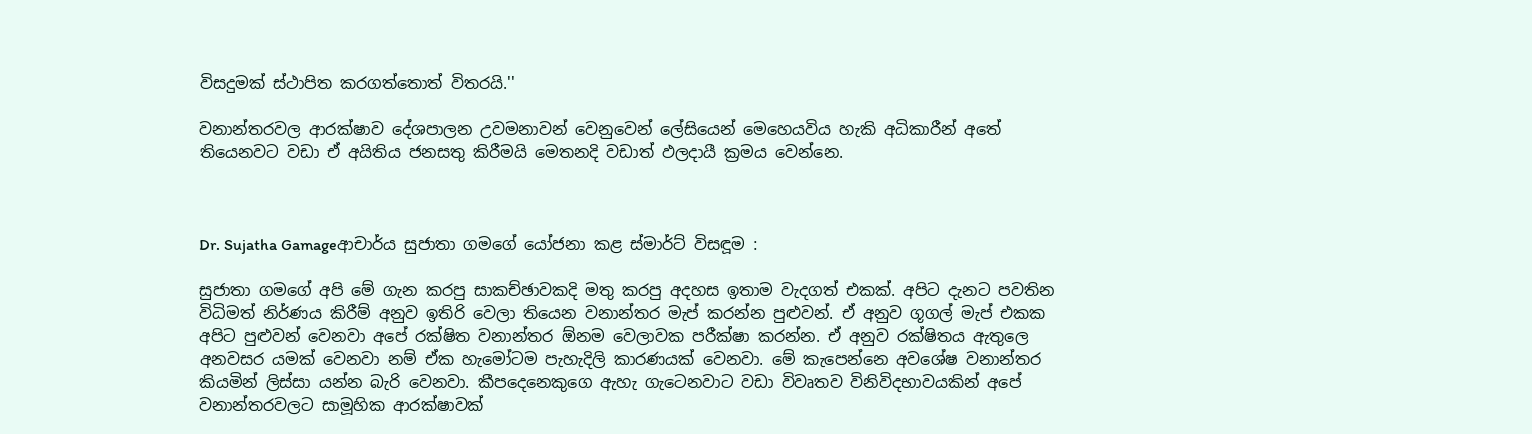විසදුමක් ස්ථාපිත කරගත්තොත් විතරයි.''

වනාන්තරවල ආරක්ෂාව දේශපාලන උවමනාවන් වෙනුවෙන් ලේසියෙන් මෙහෙයවිය හැකි අධිකාරීන් අතේ තියෙනවට වඩා ඒ අයිතිය ජනසතු කිරීමයි මෙතනදි වඩාත් ඵලදායී ක්‍රමය වෙන්නෙ.



Dr. Sujatha Gamageආචාර්ය සුජාතා ගමගේ යෝජනා කළ ස්මාර්ට් විසඳූම :

සුජාතා ගමගේ අපි මේ ගැන කරපු සාකච්ඡාවකදි මතු කරපු අදහස ඉතාම වැදගත් එකක්. අපිට දැනට පවතින විධිමත් නිර්ණය කිරීම් අනුව ඉතිරි වෙලා තියෙන වනාන්තර මැප් කරන්න පුළුවන්. ඒ අනුව ගූගල් මැප් එකක අපිට පුළුවන් වෙනවා අපේ රක්ෂිත වනාන්තර ඕනම වෙලාවක පරීක්ෂා කරන්න. ඒ අනුව රක්ෂිතය ඇතුලෙ අනවසර යමක් වෙනවා නම් ඒක හැමෝටම පැහැදිලි කාරණයක් වෙනවා. මේ කැපෙන්නෙ අවශේෂ වනාන්තර කියමින් ලිස්සා යන්න බැරි වෙනවා. කීපදෙනෙකුගෙ ඇහැ ගැටෙනවාට වඩා විවෘතව විනිවිදභාවයකින් අපේ වනාන්තරවලට සාමූහික ආරක්ෂාවක්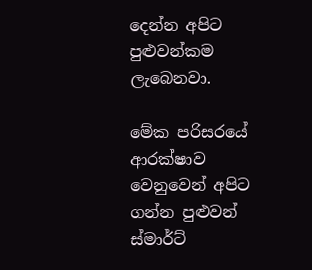දෙන්න අපිට පුළුවන්කම ලැබෙනවා.

මේක පරිසරයේ ආරක්ෂාව වෙනුවෙන් අපිට ගන්න පුළුවන් ස්මාර්ට්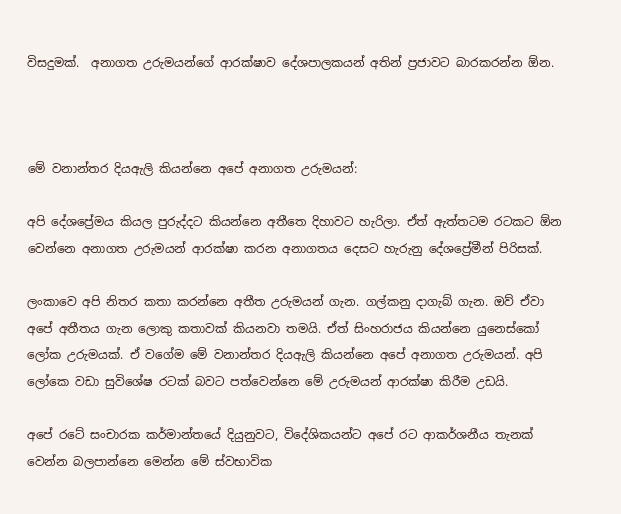විසදුමක්.  අනාගත උරුමයන්ගේ ආරක්ෂාව දේශපාලකයන් අතින් ප්‍රජාවට බාරකරන්න ඕන.



මේ වනාන්තර දියඇලි කියන්නෙ අපේ අනාගත උරුමයන්:

අපි දේශප්‍රේමය කියල පුරුද්දට කියන්නෙ අතීතෙ දිහාවට හැරිලා. ඒත් ඇත්තටම රටකට ඕන වෙන්නෙ අනාගත උරුමයන් ආරක්ෂා කරන අනාගතය දෙසට හැරුනු දේශප්‍රේමීන් පිරිසක්.

ලංකාවෙ අපි නිතර කතා කරන්නෙ අතීත උරුමයන් ගැන. ගල්කනු දාගැබ් ගැන. ඔව් ඒවා අපේ අතීතය ගැන ලොකු කතාවක් කියනවා තමයි. ඒත් සිංහරාජය කියන්නෙ යුනෙස්කෝ ලෝක උරුමයක්. ඒ වගේම මේ වනාන්තර දියඇලි කියන්නෙ අපේ අනාගත උරුමයන්. අපි ලෝකෙ වඩා සුවිශේෂ රටක් බවට පත්වෙන්නෙ මේ උරුමයන් ආරක්ෂා කිරීම උඩයි.

අපේ රටේ සංචාරක කර්මාන්තයේ දියුනුවට, විදේශිකයන්ට අපේ රට ආකර්ශනීය තැනක් වෙන්න බලපාන්නෙ මෙන්න මේ ස්වභාවික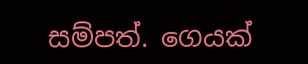සම්පත්. ගෙයක්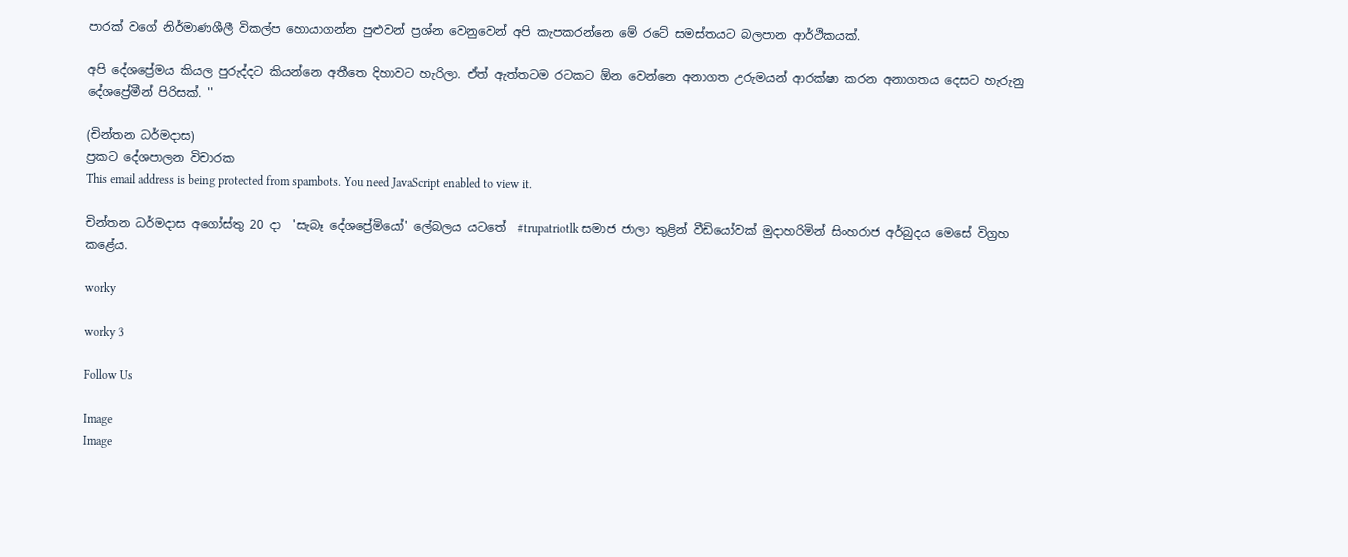පාරක් වගේ නිර්මාණශීලී විකල්ප හොයාගන්න පුළුවන් ප්‍රශ්න වෙනුවෙන් අපි කැපකරන්නෙ මේ රටේ සමස්තයට බලපාන ආර්ථිකයක්.

අපි දේශප්‍රේමය කියල පුරුද්දට කියන්නෙ අතීතෙ දිහාවට හැරිලා. ඒත් ඇත්තටම රටකට ඕන වෙන්නෙ අනාගත උරුමයන් ආරක්ෂා කරන අනාගතය දෙසට හැරුනු දේශප්‍රේමීන් පිරිසක්. ''

(චින්තන ධර්මදාස)
ප්‍රකට දේශපාලන විචාරක
This email address is being protected from spambots. You need JavaScript enabled to view it.

චින්තන ධර්මදාස අගෝස්තු 20 දා  'සැබෑ දේශප්‍රේමියෝ' ලේබලය යටතේ  #trupatriotlk සමාජ ජාලා තුළින් වීඩියෝවක් මුදාහරිමින් සිංහරාජ අර්බුදය මෙසේ විග්‍රහ කළේය.

worky

worky 3

Follow Us

Image
Image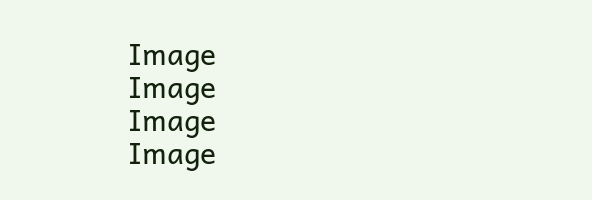Image
Image
Image
Image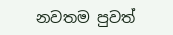නවතම පුවත්